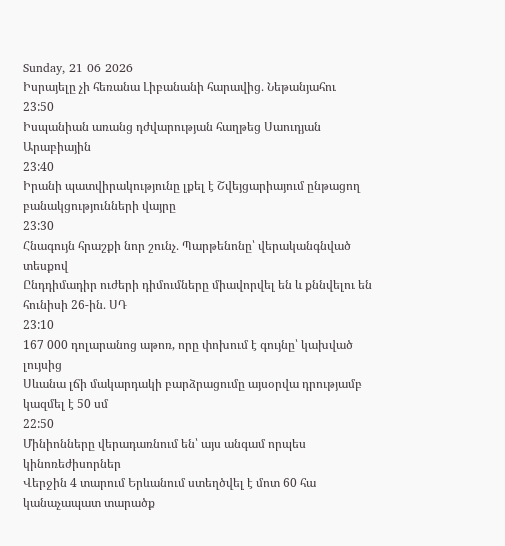Sunday, 21 06 2026
Իսրայելը չի հեռանա Լիբանանի հարավից․ Նեթանյահու
23:50
Իսպանիան առանց դժվարության հաղթեց Սաուդյան Արաբիային
23:40
Իրանի պատվիրակությունը լքել է Շվեյցարիայում ընթացող բանակցությունների վայրը
23:30
Հնագույն հրաշքի նոր շունչ․ Պարթենոնը՝ վերականգնված տեսքով
Ընդդիմադիր ուժերի դիմումները միավորվել են և քննվելու են հունիսի 26-ին․ ՍԴ
23:10
167 000 դոլարանոց աթոռ, որը փոխում է գույնը՝ կախված լույսից
Սևանա լճի մակարդակի բարձրացումը այսօրվա դրությամբ կազմել է 50 սմ
22:50
Մինիոնները վերադառնում են՝ այս անգամ որպես կինոռեժիսորներ
Վերջին 4 տարում Երևանում ստեղծվել է մոտ 60 հա կանաչապատ տարածք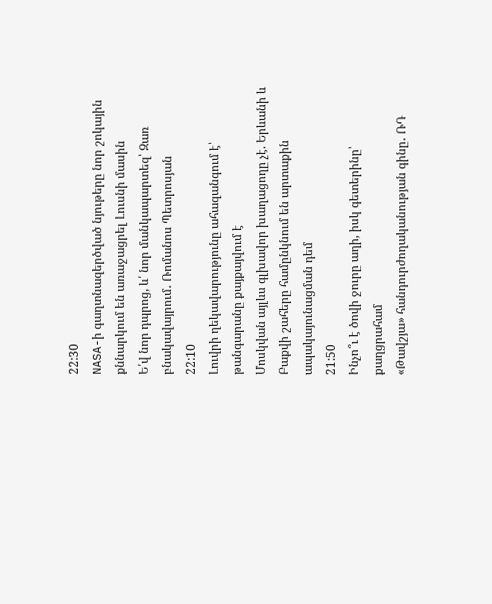22:30
NASA-ի գաղտնազերծված նյութերը նոր շոկային քննարկում են առաջացրել Լուսնի մասին
Ե՛վ նոր դպրոց, և՛ նոր մանկապարտեզ՝ Զառ բնակավայրում․ Ռոմանոս Պետրոսյան
22:10
Լուվրի ղեկավարությունը ահազանգում է՝ թանգարանը քայքայվում է
Մոսկվան այլևս գլխավոր խաղացողը չէ. Երևանի և Բաքվի շահերը համընկնում են արտաքին ապակայունացման դեմ
21:50
Ինչո՞ւ է ծովի ջուրը աղի, իսկ գետերինը՝ քաղցրահամ
«Թավշյա» հանդուրժողականության գինը․ ՌԴ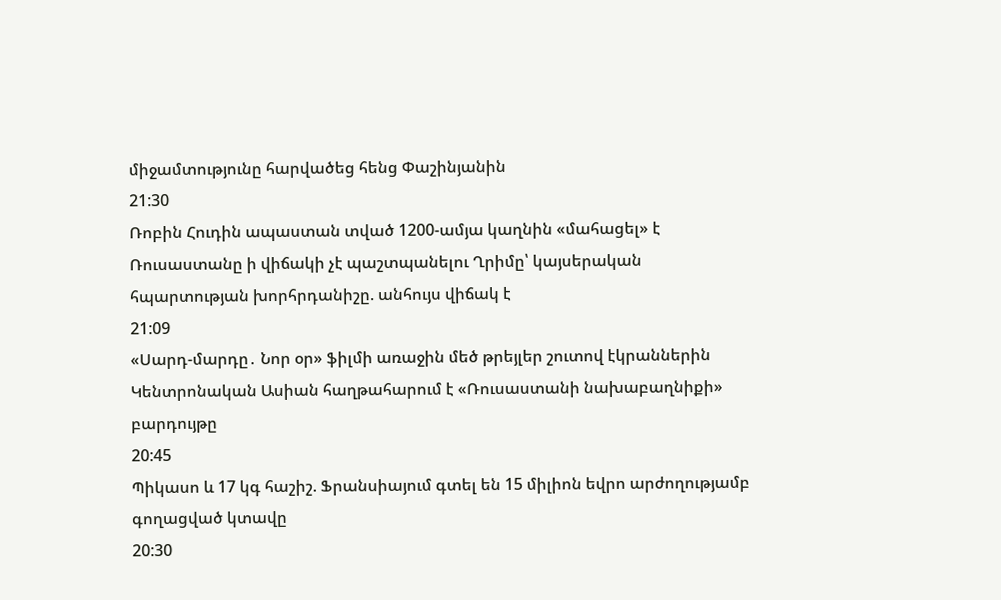միջամտությունը հարվածեց հենց Փաշինյանին
21:30
Ռոբին Հուդին ապաստան տված 1200-ամյա կաղնին «մահացել» է
Ռուսաստանը ի վիճակի չէ պաշտպանելու Ղրիմը՝ կայսերական հպարտության խորհրդանիշը. անհույս վիճակ է
21:09
«Սարդ-մարդը․ Նոր օր» ֆիլմի առաջին մեծ թրեյլեր շուտով էկրաններին
Կենտրոնական Ասիան հաղթահարում է «Ռուսաստանի նախաբաղնիքի» բարդույթը
20:45
Պիկասո և 17 կգ հաշիշ. Ֆրանսիայում գտել են 15 միլիոն եվրո արժողությամբ գողացված կտավը
20:30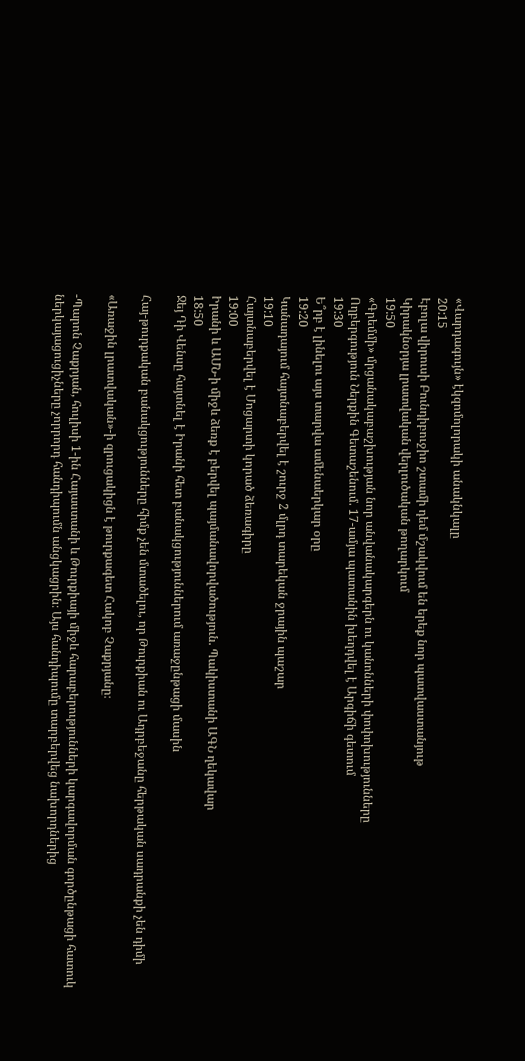«Վարդագույն» էկզոմոլորակի անակնկալը
20:15
Էբոլա վիրուսի Բունդիբուջիո շտամի դեմ մշակվում են երեք նոր պատվաստանյութ
Կիրակնօրյա լրատվական վերլուծական թողարկում
19:50
«Գրեմմի» մրցանակաբաշխության նոր անվանակարգերն ու կանոնների փոփոխությունները
Ողբերգություն Ներքին Գետաշենում. 17-ամյա պատանին խեղդվել է Արգիճի գետում
19:30
Ե՞րբ է լինելու այս տարվա ամենաերկար օրը
19:20
Կանադայում հայտնաբերվել է շուրջ 2 մլրդ տարեկան ջրային պաշար
19:10
Հայտնաբերվել է Մոցարտի կորած ձեռագիրը
19:00
Իրանի և ԱՄՆ-ի միջև ձեռք է բերվել պայմանավորվածություն. Պակիստանի ԱԳՆ ղեկավար
18:50
Ջեյ Դի Վենսը հայտնել է Իրանի հետ բանակցություններում առաջընթացի մասին

Հայ-թուրքական բանակցությունները հիմք չեն մտածելու, որ Թուրքիան ու Ադրբեջանը հերթական սադրանքի չեն դիմի

«Առաջին լրատվական»-ի զրուցակիցն է թուրքագետ Հակոբ Չաքրյանը։

-Պարոն Չաքրյան, հուլիսի 1-ին Հայաստանի և Թուրքիայի միջև հարաբերությունների կարգավորման գործընթացի հատուկ ներկայացուցիչները չորրորդ հանդիպումն անցկացրին։ Այս հանդիպումը տարբերվեց նախորդներից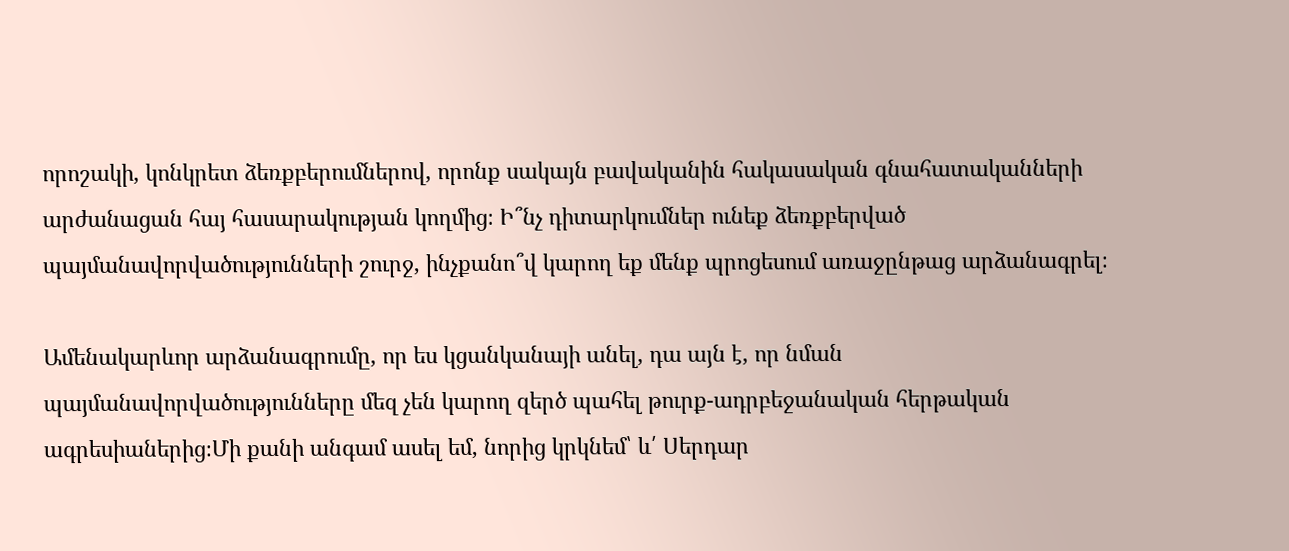որոշակի, կոնկրետ ձեռքբերումներով, որոնք սակայն բավականին հակասական գնահատականների արժանացան հայ հասարակության կողմից։ Ի՞նչ դիտարկումներ ունեք ձեռքբերված պայմանավորվածությունների շուրջ, ինչքանո՞վ կարող եք մենք պրոցեսում առաջընթաց արձանագրել։

Ամենակարևոր արձանագրումը, որ ես կցանկանայի անել, դա այն է, որ նման պայմանավորվածությունները մեզ չեն կարող զերծ պահել թուրք-ադրբեջանական հերթական ագրեսիաներից։Մի քանի անգամ ասել եմ, նորից կրկնեմ՝ և՛ Սերդար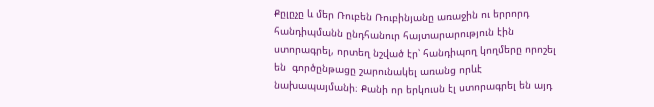Քըլըչը և մեր Ռուբեն Ռուբինյանը առաջին ու երրորդ հանդիպմանն ընդհանուր հայտարարություն էին ստորագրել, որտեղ նշված էր՝ հանդիպող կողմերը որոշել են  գործընթացը շարունակել առանց որևէ նախապայմանի։ Քանի որ երկուսն էլ ստորագրել են այդ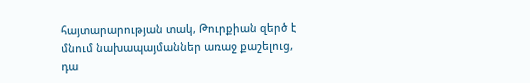հայտարարության տակ, Թուրքիան զերծ է մնում նախապայմաններ առաջ քաշելուց, դա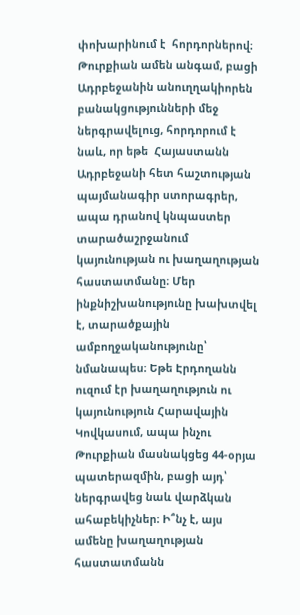փոխարինում է  հորդորներով։ Թուրքիան ամեն անգամ, բացի Ադրբեջանին անուղղակիորեն բանակցությունների մեջ ներգրավելուց, հորդորում է նաև, որ եթե  Հայաստանն Ադրբեջանի հետ հաշտության պայմանագիր ստորագրեր, ապա դրանով կնպաստեր տարածաշրջանում կայունության ու խաղաղության հաստատմանը։ Մեր ինքնիշխանությունը խախտվել է, տարածքային ամբողջականությունը՝ նմանապես։ Եթե Էրդողանն ուզում էր խաղաղություն ու կայունություն Հարավային Կովկասում, ապա ինչու Թուրքիան մասնակցեց 44-օրյա պատերազմին, բացի այդ՝  ներգրավեց նաև վարձկան ահաբեկիչներ։ Ի՞նչ է, այս ամենը խաղաղության հաստատմանն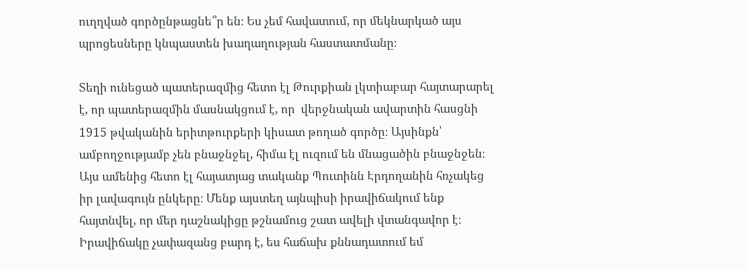ուղղված գործընթացնե՞ր են։ Ես չեմ հավատում, որ մեկնարկած այս պրոցեսները կնպաստեն խաղաղության հաստատմանը։

Տեղի ունեցած պատերազմից հետո էլ Թուրքիան լկտիաբար հայտարարել է, որ պատերազմին մասնակցում է, որ  վերջնական ավարտին հասցնի 1915 թվականին երիտթուրքերի կիսատ թողած գործը։ Այսինքն՝  ամբողջությամբ չեն բնաջնջել, հիմա էլ ուզում են մնացածին բնաջնջեն։ Այս ամենից հետո էլ հայատյաց տականք Պուտինն Էրդողանին հռչակեց իր լավագույն ընկերը։ Մենք այստեղ այնպիսի իրավիճակում ենք հայտնվել, որ մեր դաշնակիցը թշնամուց շատ ավելի վտանգավոր է։ Իրավիճակը չափազանց բարդ է, ես հաճախ քննադատում եմ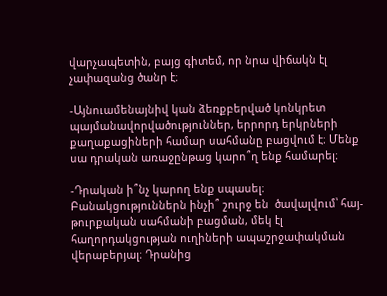վարչապետին, բայց գիտեմ, որ նրա վիճակն էլ չափազանց ծանր է։

-Այնուամենայնիվ կան ձեռքբերված կոնկրետ պայմանավորվածություններ, երրորդ երկրների քաղաքացիների համար սահմանը բացվում է։ Մենք սա դրական առաջընթաց կարո՞ղ ենք համարել։

-Դրական ի՞նչ կարող ենք սպասել։ Բանակցություններն ինչի՞ շուրջ են  ծավալվում՝ հայ-թուրքական սահմանի բացման, մեկ էլ հաղորդակցության ուղիների ապաշրջափակման վերաբերյալ։ Դրանից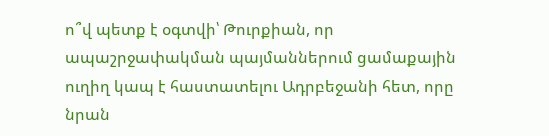ո՞վ պետք է օգտվի՝ Թուրքիան, որ ապաշրջափակման պայմաններում ցամաքային ուղիղ կապ է հաստատելու Ադրբեջանի հետ, որը նրան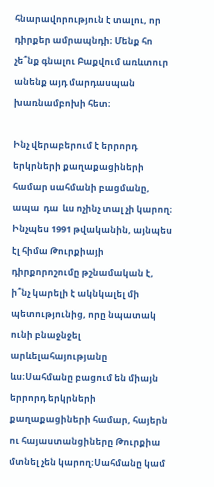հնարավորություն է տալու, որ դիրքեր ամրապնդի։ Մենք հո չե՞նք գնալու Բաքվում առևտուր անենք այդ մարդասպան խառնամբոխի հետ։

Ինչ վերաբերում է երրորդ երկրների քաղաքացիների համար սահմանի բացմանը, ապա  դա  ևս ոչինչ տալ չի կարող։ Ինչպես 1991 թվականին, այնպես էլ հիմա Թուրքիայի դիրքորոշումը թշնամական է, ի՞նչ կարելի է ակնկալել մի պետությունից, որը նպատակ ունի բնաջնջել արևելահայությանը ևս։Սահմանը բացում են միայն երրորդ երկրների քաղաքացիների համար, հայերն ու հայաստանցիները Թուրքիա մտնել չեն կարող։Սահմանը կամ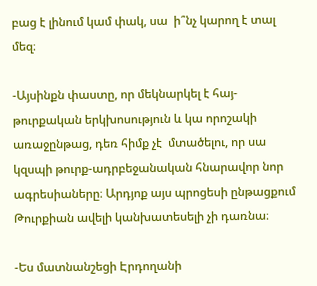բաց է լինում կամ փակ, սա  ի՞նչ կարող է տալ մեզ։

-Այսինքն փաստը, որ մեկնարկել է հայ-թուրքական երկխոսություն և կա որոշակի առաջընթաց, դեռ հիմք չէ  մտածելու, որ սա կզսպի թուրք-ադրբեջանական հնարավոր նոր ագրեսիաները։ Արդյոք այս պրոցեսի ընթացքում Թուրքիան ավելի կանխատեսելի չի դառնա։

-Ես մատնանշեցի Էրդողանի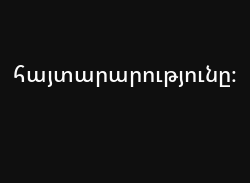հայտարարությունը։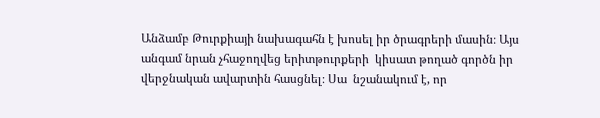Անձամբ Թուրքիայի նախագահն է խոսել իր ծրագրերի մասին։ Այս անգամ նրան չհաջողվեց երիտթուրքերի  կիսատ թողած գործն իր վերջնական ավարտին հասցնել։ Սա  նշանակում է, որ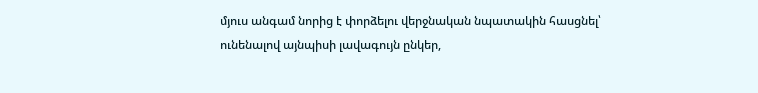մյուս անգամ նորից է փորձելու վերջնական նպատակին հասցնել՝ ունենալով այնպիսի լավագույն ընկեր,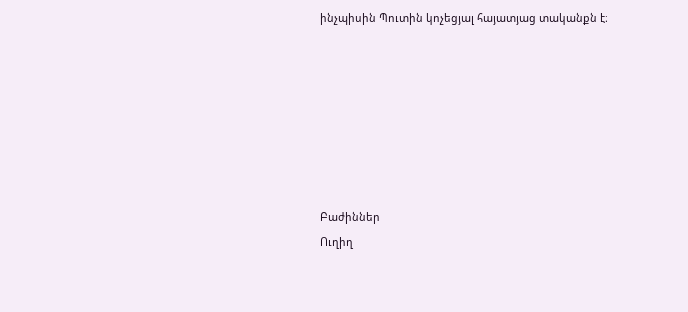ինչպիսին Պուտին կոչեցյալ հայատյաց տականքն է։







Բաժիններ
Ուղիղ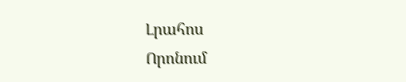Լրահոս
Որոնում